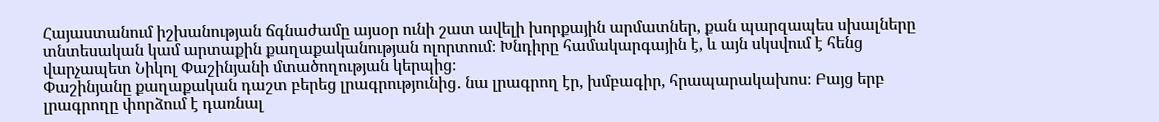Հայաստանում իշխանության ճգնաժամը այսօր ունի շատ ավելի խորքային արմատներ, քան պարզապես սխալները տնտեսական կամ արտաքին քաղաքականության ոլորտում։ Խնդիրը համակարգային է, և այն սկսվում է հենց վարչապետ Նիկոլ Փաշինյանի մտածողության կերպից։
Փաշինյանը քաղաքական դաշտ բերեց լրագրությունից․ նա լրագրող էր, խմբագիր, հրապարակախոս։ Բայց երբ լրագրողը փորձում է դառնալ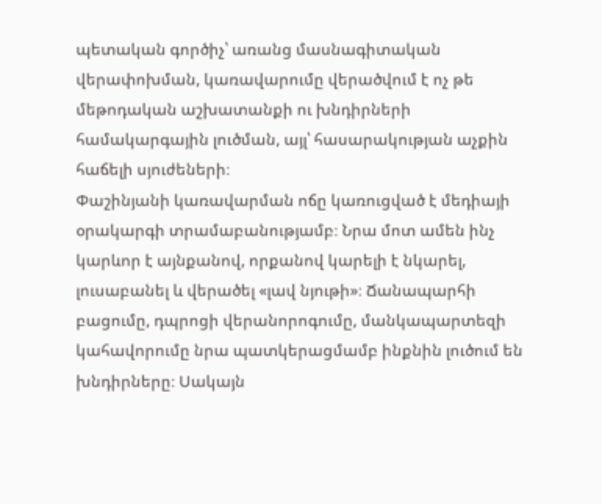պետական գործիչ՝ առանց մասնագիտական վերափոխման, կառավարումը վերածվում է ոչ թե մեթոդական աշխատանքի ու խնդիրների համակարգային լուծման, այլ՝ հասարակության աչքին հաճելի սյուժեների։
Փաշինյանի կառավարման ոճը կառուցված է մեդիայի օրակարգի տրամաբանությամբ։ Նրա մոտ ամեն ինչ կարևոր է այնքանով, որքանով կարելի է նկարել, լուսաբանել և վերածել «լավ նյութի»։ Ճանապարհի բացումը, դպրոցի վերանորոգումը, մանկապարտեզի կահավորումը նրա պատկերացմամբ ինքնին լուծում են խնդիրները։ Սակայն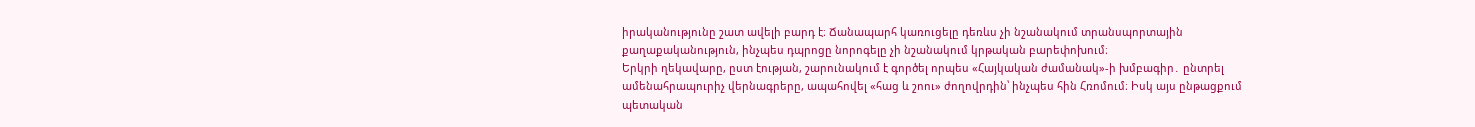իրականությունը շատ ավելի բարդ է։ Ճանապարհ կառուցելը դեռևս չի նշանակում տրանսպորտային քաղաքականություն, ինչպես դպրոցը նորոգելը չի նշանակում կրթական բարեփոխում։
Երկրի ղեկավարը, ըստ էության, շարունակում է գործել որպես «Հայկական ժամանակ»-ի խմբագիր․ ընտրել ամենահրապուրիչ վերնագրերը, ապահովել «հաց և շոու» ժողովրդին՝ ինչպես հին Հռոմում։ Իսկ այս ընթացքում պետական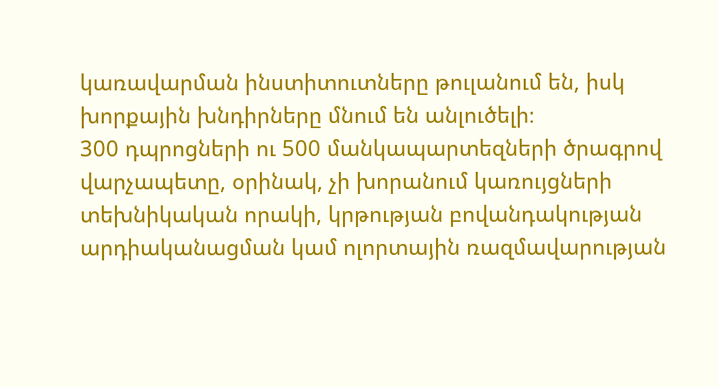կառավարման ինստիտուտները թուլանում են, իսկ խորքային խնդիրները մնում են անլուծելի։
300 դպրոցների ու 500 մանկապարտեզների ծրագրով վարչապետը, օրինակ, չի խորանում կառույցների տեխնիկական որակի, կրթության բովանդակության արդիականացման կամ ոլորտային ռազմավարության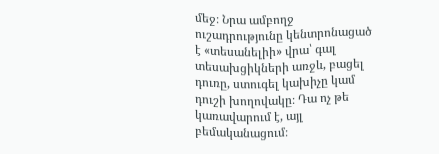մեջ։ Նրա ամբողջ ուշադրությունը կենտրոնացած է «տեսանելիի» վրա՝ գալ տեսախցիկների առջև, բացել դուռը, ստուգել կախիչը կամ դուշի խողովակը։ Դա ոչ թե կառավարում է, այլ բեմականացում։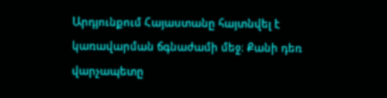Արդյունքում Հայաստանը հայտնվել է կառավարման ճգնաժամի մեջ։ Քանի դեռ վարչապետը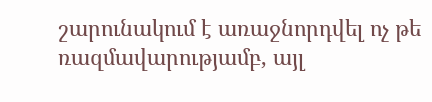շարունակում է առաջնորդվել ոչ թե ռազմավարությամբ, այլ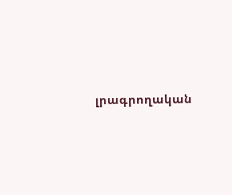լրագրողական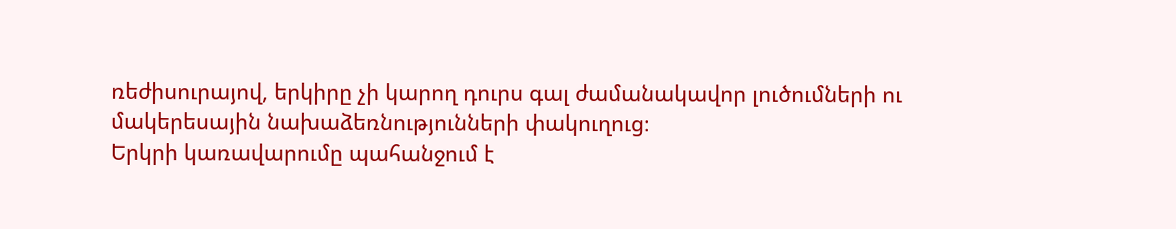ռեժիսուրայով, երկիրը չի կարող դուրս գալ ժամանակավոր լուծումների ու մակերեսային նախաձեռնությունների փակուղուց։
Երկրի կառավարումը պահանջում է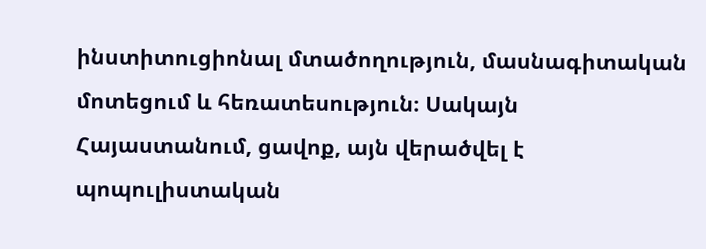ինստիտուցիոնալ մտածողություն, մասնագիտական մոտեցում և հեռատեսություն։ Սակայն Հայաստանում, ցավոք, այն վերածվել է պոպուլիստական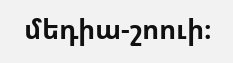մեդիա-շոուի։